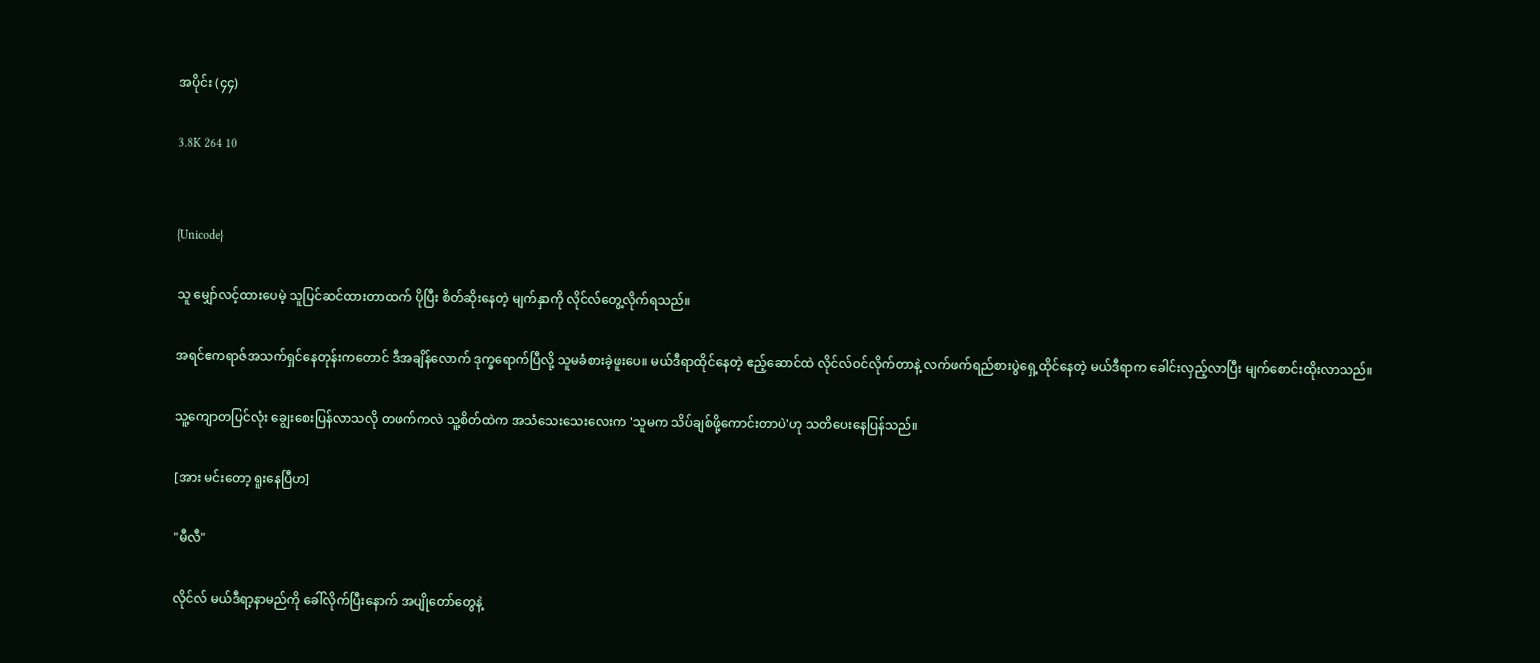အပိုင်း (၄၄)

3.8K 264 10


{Unicode}

သူ မျှော်လင့်ထားပေမဲ့ သူပြင်ဆင်ထားတာထက် ပိုပြီး စိတ်ဆိုးနေတဲ့ မျက်နှာကို လိုင်လ်တွေ့လိုက်ရသည်။

အရင်ဧကရာဇ်အသက်ရှင်နေတုန်းကတောင် ဒီအချိန်လောက် ဒုက္ခရောက်ပြီလို့ သူမခံစားခဲ့ဖူးပေ။ မယ်ဒီရာထိုင်နေတဲ့ ဧည့်ဆောင်ထဲ လိုင်လ်ဝင်လိုက်တာနဲ့ လက်ဖက်ရည်စားပွဲရှေ့ထိုင်နေတဲ့ မယ်ဒီရာက ခေါင်းလှည့်လာပြီး မျက်စောင်းထိုးလာသည်။

သူ့ကျောတပြင်လုံး ချွေးစေးပြန်လာသလို တဖက်ကလဲ သူ့စိတ်ထဲက အသံသေးသေးလေးက 'သူမက သိပ်ချစ်ဖို့ကောင်းတာပဲ'ဟု သတိပေးနေပြန်သည်။

[အား မင်းတော့ ရူးနေပြီဟ]

"မီလီ"

လိုင်လ် မယ်ဒီရာ့နာမည်ကို ခေါ်လိုက်ပြီးနောက် အပျိုတော်တွေနဲ့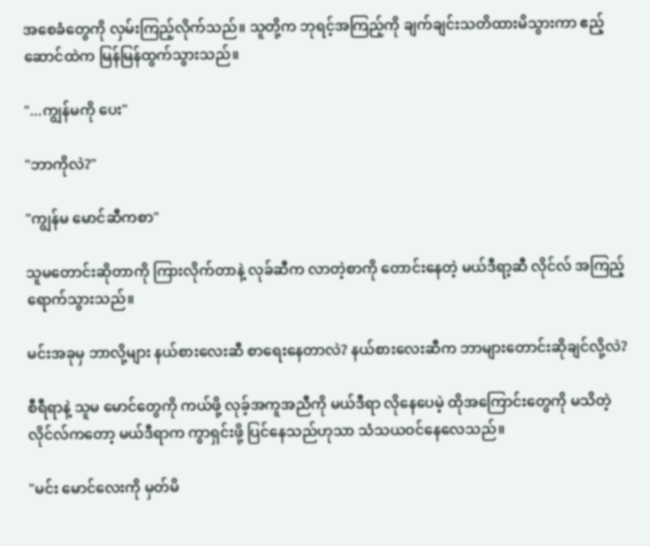အစေခံတွေကို လှမ်းကြည့်လိုက်သည်။ သူတို့က ဘုရင့်အကြည့်ကို ချက်ချင်းသတိထားမိသွားကာ ဧည့်ဆောင်ထဲက မြန်မြန်ထွက်သွားသည်။

"...ကျွန်မကို ပေး"

"ဘာကိုလဲ?"

"ကျွန်မ မောင်ဆီကစာ"

သူမတောင်းဆိုတာကို ကြားလိုက်တာနဲ့ လုခ်ဆီက လာတဲ့စာကို တောင်းနေတဲ့ မယ်ဒီရာ့ဆီ လိုင်လ် အကြည့်ရောက်သွားသည်။

မင်းအခုမှ ဘာလို့များ နယ်စားလေးဆီ စာရေးနေတာလဲ? နယ်စားလေးဆီက ဘာများတောင်းဆိုချင်လို့လဲ?

စီရီရာနဲ့ သူမ မောင်တွေကို ကယ်ဖို့ လုခ့်အကူအညီကို မယ်ဒီရာ လိုနေပေမဲ့ ထိုအကြောင်းတွေကို မသိတဲ့ လိုင်လ်ကတော့ မယ်ဒီရာက ကွာရှင်းဖို့ ပြင်နေသည်ဟုသာ သံသယဝင်နေလေသည်။

"မင်း မောင်လေးကို မှတ်မိ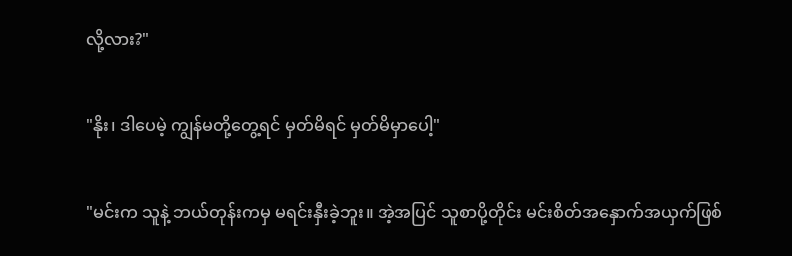လို့လား?"

"နိုး၊ ဒါပေမဲ့ ကျွန်မတို့တွေ့ရင် မှတ်မိရင် မှတ်မိမှာပေါ့"

"မင်းက သူနဲ့ ဘယ်တုန်းကမှ မရင်းနှီးခဲ့ဘူး။ အဲ့အပြင် သူစာပို့တိုင်း မင်းစိတ်အနှောက်အယှက်ဖြစ်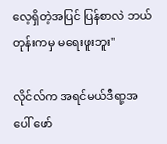လေ့ရှိတဲ့အပြင် ပြန်စာလဲ ဘယ်တုန်းကမှ မရေးဖူးဘူး"

လိုင်လ်က အရင်မယ်ဒီရာ့အပေါ် ဖော်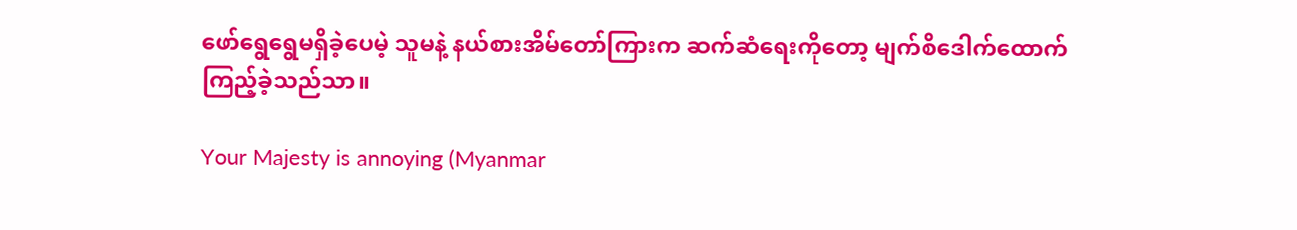ဖော်ရွေရွေမရှိခဲ့ပေမဲ့ သူမနဲ့ နယ်စားအိမ်တော်ကြားက ဆက်ဆံရေးကိုတော့ မျက်စိဒေါက်ထောက်ကြည့်ခဲ့သည်သာ။

Your Majesty is annoying (Myanmar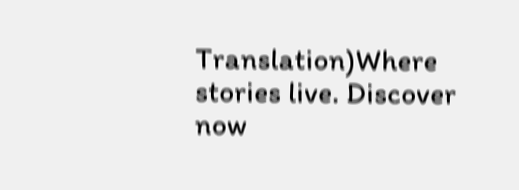Translation)Where stories live. Discover now